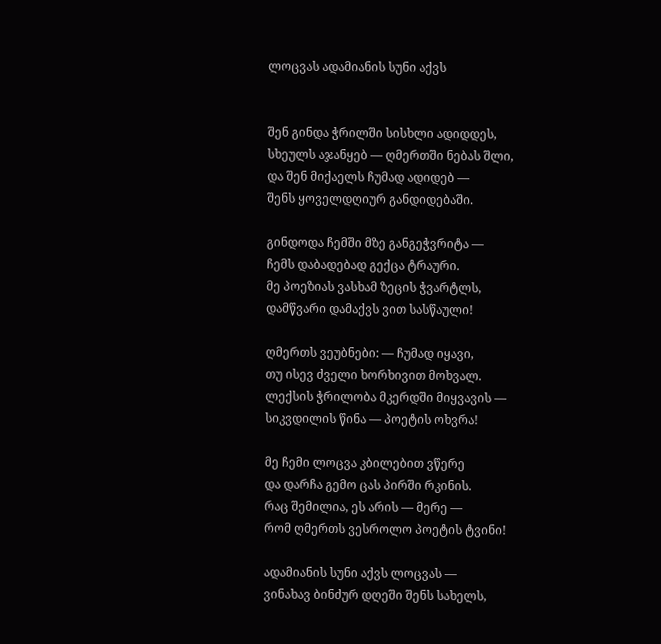ლოცვას ადამიანის სუნი აქვს


შენ გინდა ჭრილში სისხლი ადიდდეს,
სხეულს აჯანყებ — ღმერთში ნებას შლი,
და შენ მიქაელს ჩუმად ადიდებ —
შენს ყოველდღიურ განდიდებაში.

გინდოდა ჩემში მზე განგეჭვრიტა —
ჩემს დაბადებად გექცა ტრაური.
მე პოეზიას ვასხამ ზეცის ჭვარტლს,
დამწვარი დამაქვს ვით სასწაული!

ღმერთს ვეუბნები: — ჩუმად იყავი,
თუ ისევ ძველი ხორხივით მოხვალ.
ლექსის ჭრილობა მკერდში მიყვავის —
სიკვდილის წინა — პოეტის ოხვრა!

მე ჩემი ლოცვა კბილებით ვწერე
და დარჩა გემო ცას პირში რკინის.
რაც შემილია, ეს არის — მერე —
რომ ღმერთს ვესროლო პოეტის ტვინი!

ადამიანის სუნი აქვს ლოცვას —
ვინახავ ბინძურ დღეში შენს სახელს,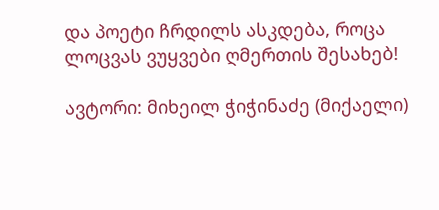და პოეტი ჩრდილს ასკდება, როცა
ლოცვას ვუყვები ღმერთის შესახებ!

ავტორი: მიხეილ ჭიჭინაძე (მიქაელი)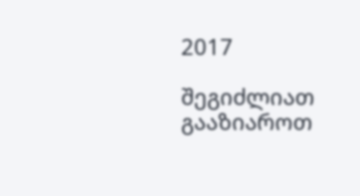2017

შეგიძლიათ გააზიაროთ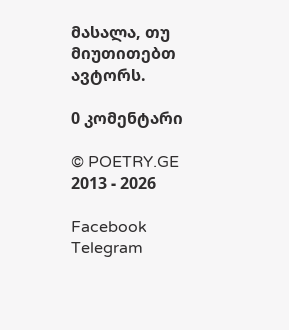მასალა, თუ მიუთითებთ ავტორს.

0 კომენტარი

© POETRY.GE 2013 - 2026

Facebook Telegram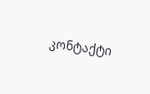კონტაქტი